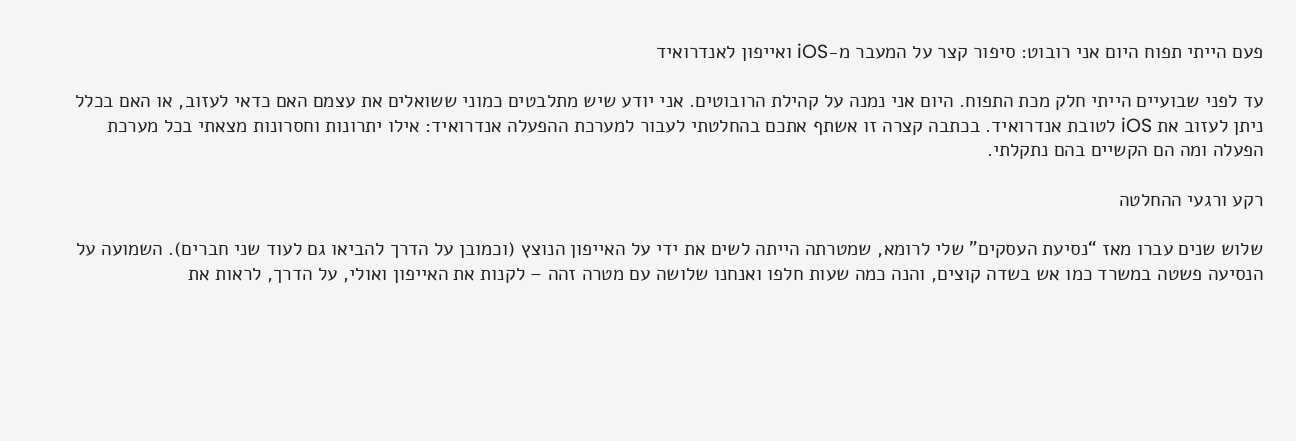פעם הייתי תפוח היום אני רובוט: סיפור קצר על המעבר מ-iOS ואייפון לאנדרואיד

עד לפני שבועיים הייתי חלק מכת התפוח. היום אני נמנה על קהילת הרובוטים. אני יודע שיש מתלבטים כמוני ששואלים את עצמם האם כדאי לעזוב, או האם בכלל ניתן לעזוב את iOS לטובת אנדרואיד. בכתבה קצרה זו אשתף אתכם בהחלטתי לעבור למערכת ההפעלה אנדרואיד: אילו יתרונות וחסרונות מצאתי בכל מערכת הפעלה ומה הם הקשיים בהם נתקלתי.

רקע ורגעי ההחלטה

שלוש שנים עברו מאז “נסיעת העסקים” שלי לרומא, שמטרתה הייתה לשים את ידי על האייפון הנוצץ (וכמובן על הדרך להביאו גם לעוד שני חברים). השמועה על הנסיעה פשטה במשרד כמו אש בשדה קוצים, והנה כמה שעות חלפו ואנחנו שלושה עם מטרה זהה – לקנות את האייפון ואולי, על הדרך, לראות את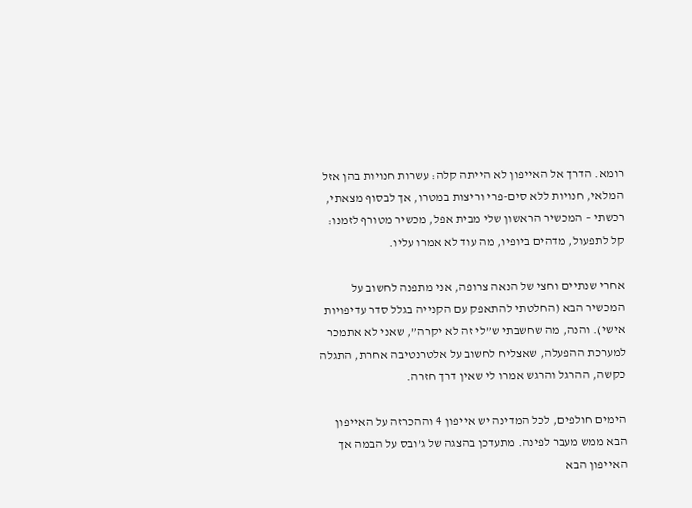רומא. הדרך אל האייפון לא הייתה קלה: עשרות חנויות בהן אזל המלאי, חנויות ללא סים-פרי וריצות במטרו, אך לבסוף מצאתי, רכשתי – המכשיר הראשון שלי מבית אפל, מכשיר מטורף לזמנו: קל לתפעול, מדהים ביופיו, מה עוד לא אמרו עליו.

אחרי שנתיים וחצי של הנאה צרופה, אני מתפנה לחשוב על המכשיר הבא (החלטתי להתאפק עם הקנייה בגלל סדר עדיפויות אישי). והנה, מה שחשבתי ש”לי זה לא יקרה”, שאני לא אתמכר למערכת ההפעלה, שאצליח לחשוב על אלטרנטיבה אחרת, התגלה כקשה, ההרגל והרגש אמרו לי שאין דרך חזרה.

הימים חולפים, לכל המדינה יש אייפון 4 וההכרזה על האייפון הבא ממש מעבר לפינה. מתעדכן בהצגה של ג’ובס על הבמה אך האייפון הבא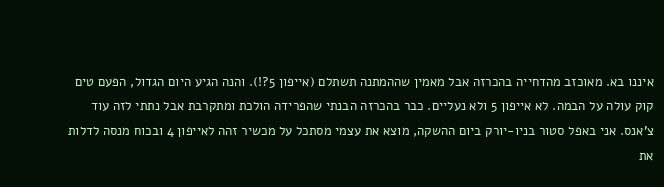איננו בא. מאוכזב מהדחייה בהכרזה אבל מאמין שההמתנה תשתלם (אייפון 5?!). והנה הגיע היום הגדול, הפעם טים קוק עולה על הבמה. לא אייפון 5 ולא נעליים. כבר בהכרזה הבנתי שהפרידה הולכת ומתקרבת אבל נתתי לזה עוד צ’אנס. אני באפל סטור בניו-יורק ביום ההשקה, מוצא את עצמי מסתכל על מכשיר זהה לאייפון 4 ובכוח מנסה לדלות את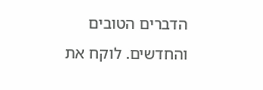הדברים הטובים והחדשים. לוקח את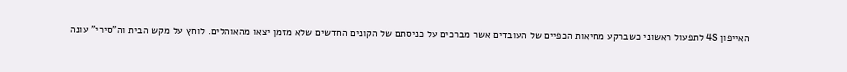האייפון 4S לתפעול ראשוני כשברקע מחיאות הכפיים של העובדים אשר מברכים על כניסתם של הקונים החדשים שלא מזמן יצאו מהאוהלים. לוחץ על מקש הבית וה”סירי” עונה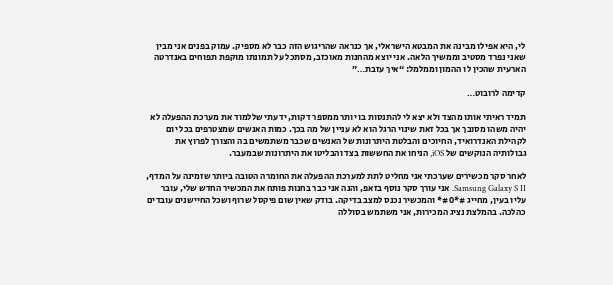לי, היא אפילו מבינה את המבטא הישראלי, אך כנראה שהריגוש הזה כבר לא מספיק. עמוק בפנים אני מבין שאני נפרד מסטיב וממשיך הלאה. אני יוצא מהחנות מאוכזב, מסתכל על תמונתו מוקפת תפוחים באנדרטה הארעית שהכין לו ההמון וממלמל: “איך עזבת…”

קדימה לרובוט…

תמיד ראיתי אותו מהצד ולא יצא לי להתנסות בו יותר ממספר דקות, ידעתי שללמוד את מערכת ההפעלה לא יהיה משהו מסובך אך בכל זאת שינוי הרגל הוא לא עניין של מה בכך. כמות האנשים שמצטרפים בכל יום לקהילת האנדרואיד, החיוכים והבלטת היתרונות של האנשים שכבר משתמשים בה והצורך לפרוץ את גבולותיה הנוקשים של iOS, הניחו את החששות בצד והבליטו את היתרונות שבמעבר.

לאחר סקר מכשירים שערכתי אני מחליט לתת למערכת ההפעלה את החומרה הטובה ביותר שזמינה על המדף, Samsung Galaxy S II. אני עורך סקר נוסף בזאפ, והנה אני כבר בחנות פותח את המכשיר החדש שלי, עובר עליו בעין, מחייג #*#0* והמכשיר נכנס למצב בדיקה. בודק שאין שום פיקסל שרוף ושכל החיישנים עובדים כהלכה. בהמלצת נציג המכירות, אני משתמש בסוללה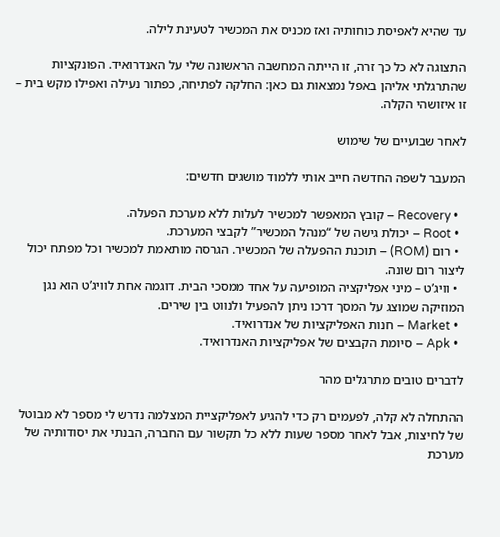עד שהיא לאפיסת כוחותיה ואז מכניס את המכשיר לטעינת לילה.

התצוגה לא כל כך זרה, זו הייתה המחשבה הראשונה שלי על האנדרואיד. הפונקציות שהתרגלתי אליהן באפל נמצאות גם כאן: החלקה לפתיחה, כפתור נעילה ואפילו מקש בית – זו איזושהי הקלה.

לאחר שבועיים של שימוש

המעבר לשפה החדשה חייב אותי ללמוד מושגים חדשים:

  • Recovery – קובץ המאפשר למכשיר לעלות ללא מערכת הפעלה.
  • Root – יכולת גישה של “מנהל המכשיר” לקבצי המערכת.
  • רום (ROM) – תוכנת ההפעלה של המכשיר. הגרסה מותאמת למכשיר וכל מפתח יכול ליצור רום שונה.
  • וויג’ט – מיני אפליקציה המופיעה על אחד ממסכי הבית. דוגמה אחת לוויג’ט הוא נגן המוזיקה שמוצג על המסך דרכו ניתן להפעיל ולנווט בין שירים.
  • Market – חנות האפליקציות של אנדרואיד.
  • Apk – סיומת הקבצים של אפליקציות האנדרואיד.

לדברים טובים מתרגלים מהר

ההתחלה לא קלה, לפעמים רק כדי להגיע לאפליקציית המצלמה נדרש לי מספר לא מבוטל של לחיצות, אבל לאחר מספר שעות ללא כל תקשור עם החברה, הבנתי את יסודותיה של מערכת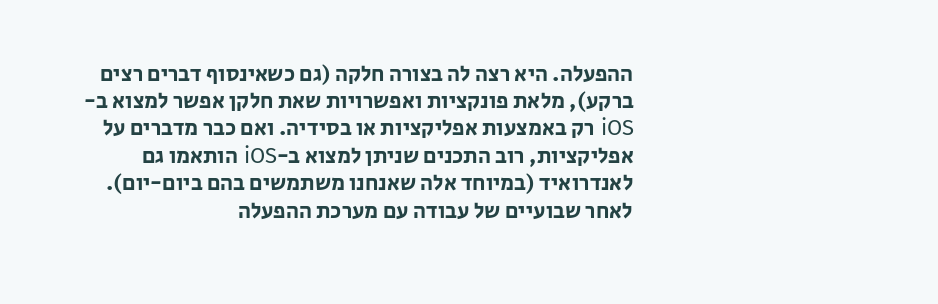ההפעלה. היא רצה לה בצורה חלקה (גם כשאינסוף דברים רצים ברקע), מלאת פונקציות ואפשרויות שאת חלקן אפשר למצוא ב-iOS רק באמצעות אפליקציות או בסידיה. ואם כבר מדברים על אפליקציות, רוב התכנים שניתן למצוא ב-iOS הותאמו גם לאנדרואיד (במיוחד אלה שאנחנו משתמשים בהם ביום-יום). לאחר שבועיים של עבודה עם מערכת ההפעלה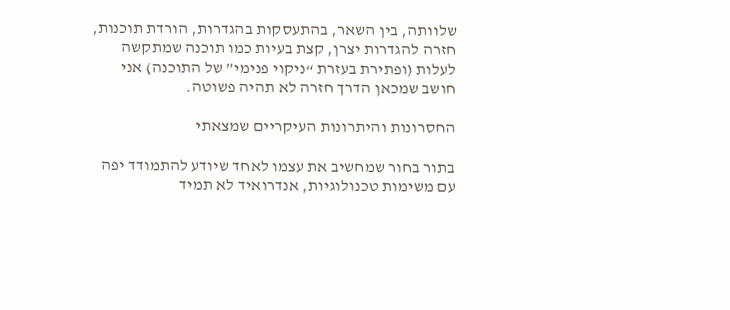שלוותה, בין השאר, בהתעסקות בהגדרות, הורדת תוכנות, חזרה להגדרות יצרן, קצת בעיות כמו תוכנה שמתקשה לעלות (ופתירת בעזרת “ניקוי פנימי” של התוכנה) אני חושב שמכאן הדרך חזרה לא תהיה פשוטה.

החסרונות והיתרונות העיקריים שמצאתי

בתור בחור שמחשיב את עצמו לאחד שיודע להתמודד יפה עם משימות טכנולוגיות, אנדרואיד לא תמיד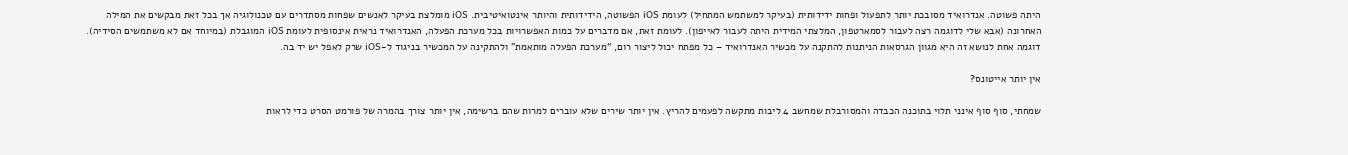היתה פשוטה. אנדרואיד מסובכת יותר לתפעול ופחות ידידותית (בעיקר למשתמש המתחיל) לעומת iOS הפשוטה, הידידותית והיותר אינטואיטיבית. iOS מומלצת בעיקר לאנשים שפחות מסתדרים עם טכנולוגיה אך בכל זאת מבקשים את המילה האחרונה (אבא שלי לדוגמה רצה לעבור לסמארטפון, המלצתי המידית היתה לעבור לאייפון). לעומת זאת, אם מדברים על כמות האפשרויות בכל מערכת הפעלה, האנדרואיד נראית אינסופית לעומת iOS המוגבלת (במיוחד אם לא משתמשים הסידיה). דוגמה אחת לנושא זה היא מגוון הגרסאות הניתנות להתקנה על מכשיר האנדרואיד – כל מפתח יכול ליצור רום, “מערכת הפעלה מותאמת” ולהתקינה על המכשיר בניגוד ל-iOS שרק לאפל יש יד בה.

אין יותר אייטונס?

שמחתי, סוף סוף אינני תלוי בתוכנה הכבדה והמסורבלת שמחשב 4 ליבות מתקשה לפעמים להריץ. אין יותר שירים שלא עוברים למרות שהם ברשימה, אין יותר צורך בהמרה של פורמט הסרט כדי לראות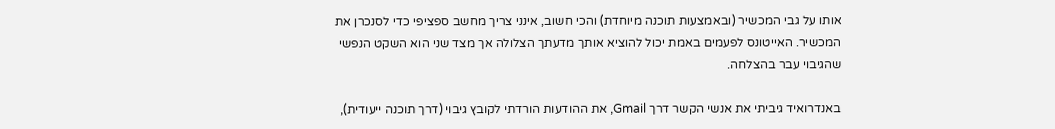אותו על גבי המכשיר (ובאמצעות תוכנה מיוחדת) והכי חשוב, אינני צריך מחשב ספציפי כדי לסנכרן את המכשיר. האייטונס לפעמים באמת יכול להוציא אותך מדעתך הצלולה אך מצד שני הוא השקט הנפשי שהגיבוי עבר בהצלחה.

באנדרואיד גיביתי את אנשי הקשר דרך Gmail, את ההודעות הורדתי לקובץ גיבוי (דרך תוכנה ייעודית),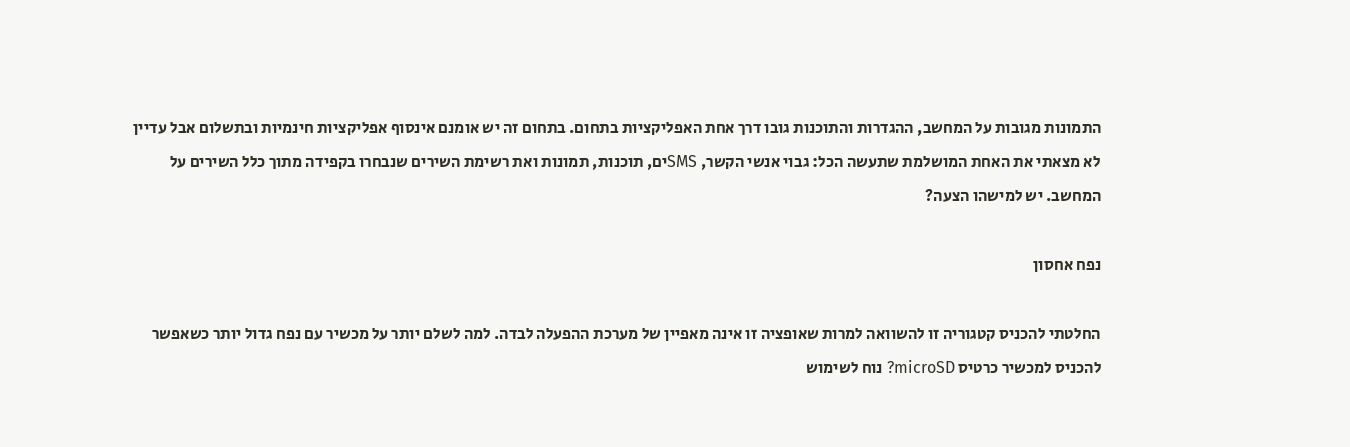התמונות מגובות על המחשב, ההגדרות והתוכנות גובו דרך אחת האפליקציות בתחום. בתחום זה יש אומנם אינסוף אפליקציות חינמיות ובתשלום אבל עדיין לא מצאתי את האחת המושלמת שתעשה הכל: גבוי אנשי הקשר, SMSים, תוכנות, תמונות ואת רשימת השירים שנבחרו בקפידה מתוך כלל השירים על המחשב. יש למישהו הצעה?

נפח אחסון

החלטתי להכניס קטגוריה זו להשוואה למרות שאופציה זו אינה מאפיין של מערכת ההפעלה לבדה. למה לשלם יותר על מכשיר עם נפח גדול יותר כשאפשר להכניס למכשיר כרטיס microSD? נוח לשימוש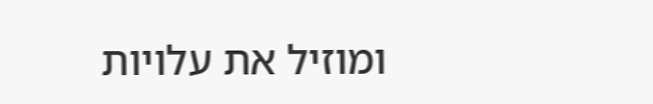ומוזיל את עלויות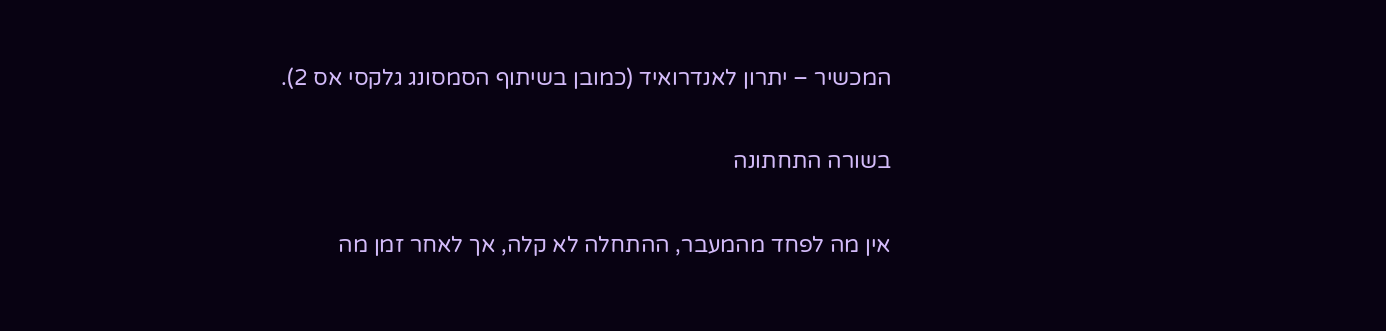המכשיר – יתרון לאנדרואיד (כמובן בשיתוף הסמסונג גלקסי אס 2).

בשורה התחתונה

אין מה לפחד מהמעבר, ההתחלה לא קלה, אך לאחר זמן מה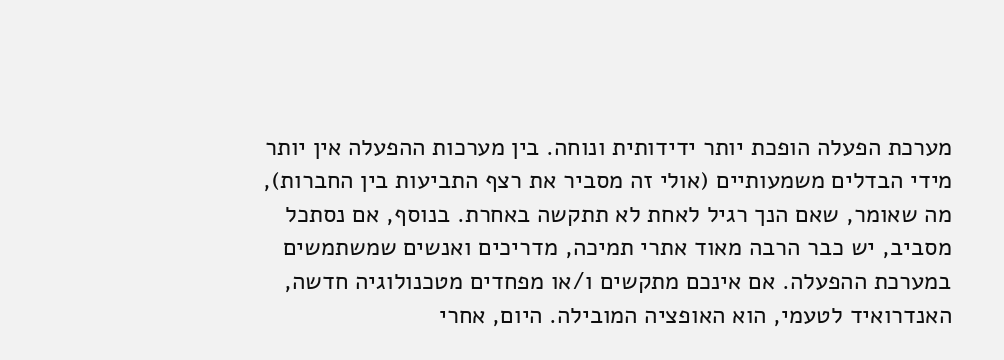מערכת הפעלה הופכת יותר ידידותית ונוחה. בין מערכות ההפעלה אין יותר מידי הבדלים משמעותיים (אולי זה מסביר את רצף התביעות בין החברות), מה שאומר, שאם הנך רגיל לאחת לא תתקשה באחרת. בנוסף, אם נסתכל מסביב, יש כבר הרבה מאוד אתרי תמיכה, מדריכים ואנשים שמשתמשים במערכת ההפעלה. אם אינכם מתקשים ו/או מפחדים מטכנולוגיה חדשה, האנדרואיד לטעמי, הוא האופציה המובילה. היום, אחרי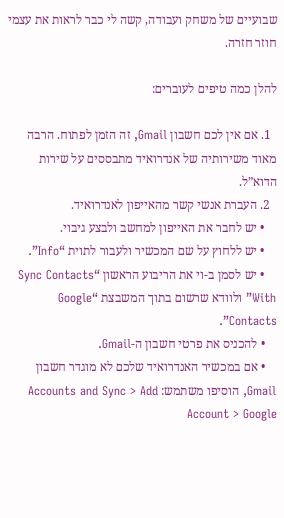שבועיים של משחק ועבודה, קשה לי כבר לראות את עצמי חוזר חזרה.

להלן כמה טיפים לעוברים:

  1. אם אין לכם חשבון Gmail, זה הזמן לפתוח. הרבה מאוד משירותיה של אנדרואיד מתבססים על שירות הדוא”ל.
  2. העברת אנשי קשר מהאייפון לאנדרואיד.
    • יש לחבר את האייפון למחשב ולבצע גיבוי.
    • יש ללחוץ על שם המכשיר ולעבור לתוית “Info”.
    • יש לסמן ב-וי את הריבוע הראשון “Sync Contacts With” ולוודא שרשום בתוך המשבצת “Google Contacts”.
    • להכניס את פרטי חשבון ה-Gmail.
    • אם במכשיר האנדרואיד שלכם לא מוגדר חשבון Gmail, הוסיפו משתמש: Accounts and Sync > Add Account > Google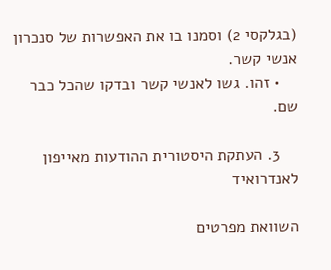(בגלקסי 2) וסמנו בו את האפשרות של סנכרון אנשי קשר.
    • זהו. גשו לאנשי קשר ובדקו שהכל כבר שם.

    3. העתקת היסטורית ההודעות מאייפון לאנדרואיד

השוואת מפרטים